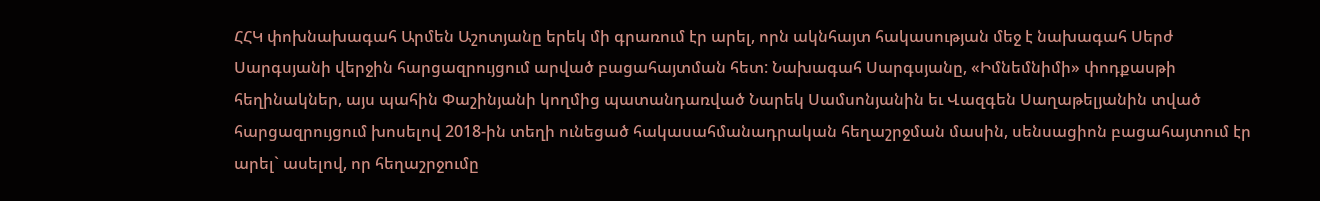ՀՀԿ փոխնախագահ Արմեն Աշոտյանը երեկ մի գրառում էր արել, որն ակնհայտ հակասության մեջ է նախագահ Սերժ Սարգսյանի վերջին հարցազրույցում արված բացահայտման հետ: Նախագահ Սարգսյանը, «Իմնեմնիմի» փոդքասթի հեղինակներ, այս պահին Փաշինյանի կողմից պատանդառված Նարեկ Սամսոնյանին եւ Վազգեն Սաղաթելյանին տված հարցազրույցում խոսելով 2018-ին տեղի ունեցած հակասահմանադրական հեղաշրջման մասին, սենսացիոն բացահայտում էր արել` ասելով, որ հեղաշրջումը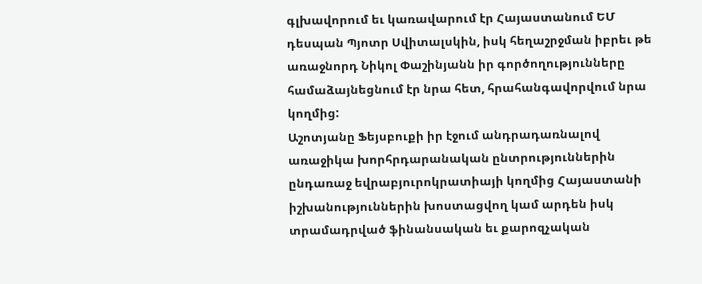գլխավորում եւ կառավարում էր Հայաստանում ԵՄ դեսպան Պյոտր Սվիտալսկին, իսկ հեղաշրջման իբրեւ թե առաջնորդ Նիկոլ Փաշինյանն իր գործողությունները համաձայնեցնում էր նրա հետ, հրահանգավորվում նրա կողմից:
Աշոտյանը Ֆեյսբուքի իր էջում անդրադառնալով առաջիկա խորհրդարանական ընտրություններին ընդառաջ եվրաբյուրոկրատիայի կողմից Հայաստանի իշխանություններին խոստացվող կամ արդեն իսկ տրամադրված ֆինանսական եւ քարոզչական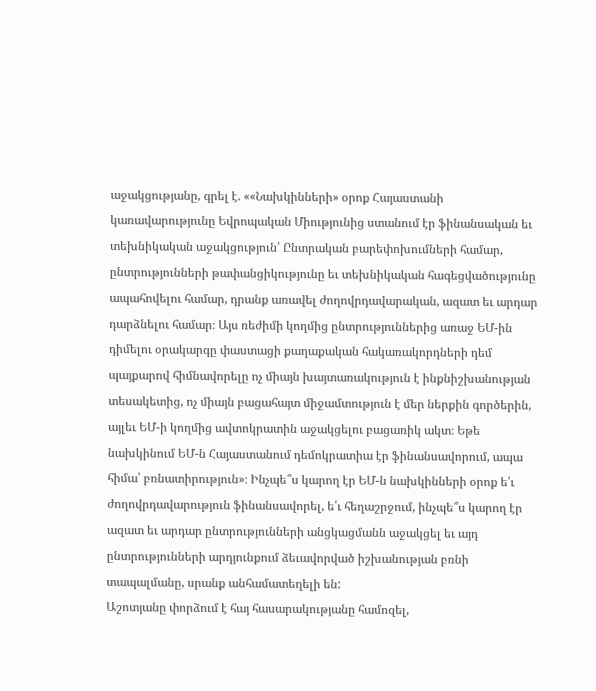աջակցությանը, գրել է. ««Նախկինների» օրոք Հայաստանի կառավարությունը Եվրոպական Միությունից ստանում էր ֆինանսական եւ տեխնիկական աջակցություն՝ Ընտրական բարեփոխումների համար, ընտրությունների թափանցիկությունը եւ տեխնիկական հագեցվածությունը ապահովելու համար, դրանք առավել ժողովրդավարական, ազատ եւ արդար դարձնելու համար։ Այս ռեժիմի կողմից ընտրություններից առաջ ԵՄ-ին դիմելու օրակարգը փաստացի քաղաքական հակառակորդների դեմ պայքարով հիմնավորելը ոչ միայն խայտառակություն է ինքնիշխանության տեսակետից, ոչ միայն բացահայտ միջամտություն է մեր ներքին գործերին, այլեւ ԵՄ-ի կողմից ավտոկրատին աջակցելու բացառիկ ակտ։ Եթե նախկինում ԵՄ-ն Հայաստանում դեմոկրատիա էր ֆինանսավորում, ապա հիմա՝ բռնատիրություն»։ Ինչպե՞ս կարող էր ԵՄ-ն նախկինների օրոք ե՛ւ ժողովրդավարություն ֆինանսավորել, ե՛ւ հեղաշրջում, ինչպե՞ս կարող էր ազատ եւ արդար ընտրությունների անցկացմանն աջակցել եւ այդ ընտրությունների արդյունքում ձեւավորված իշխանության բռնի տապալմանը, սրանք անհամատեղելի են:
Աշոտյանը փորձում է հայ հասարակությանը համոզել,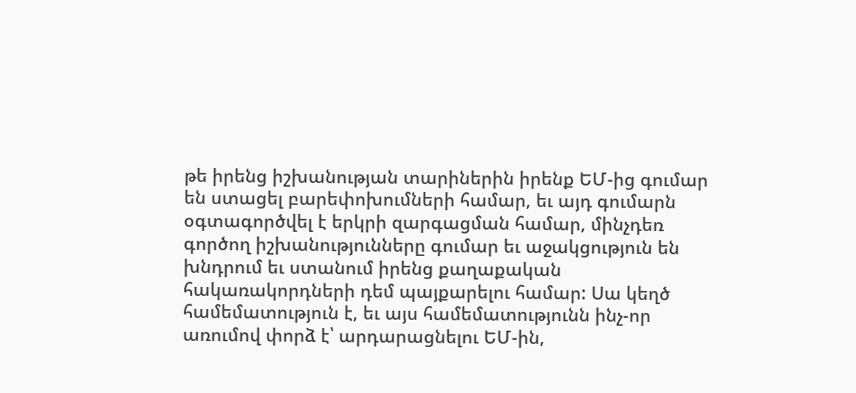թե իրենց իշխանության տարիներին իրենք ԵՄ-ից գումար են ստացել բարեփոխումների համար, եւ այդ գումարն օգտագործվել է երկրի զարգացման համար, մինչդեռ գործող իշխանությունները գումար եւ աջակցություն են խնդրում եւ ստանում իրենց քաղաքական հակառակորդների դեմ պայքարելու համար: Սա կեղծ համեմատություն է, եւ այս համեմատությունն ինչ-որ առումով փորձ է՝ արդարացնելու ԵՄ-ին,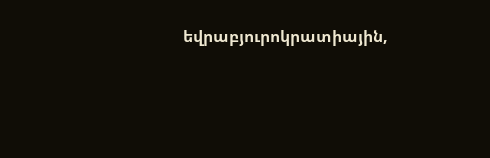եվրաբյուրոկրատիային,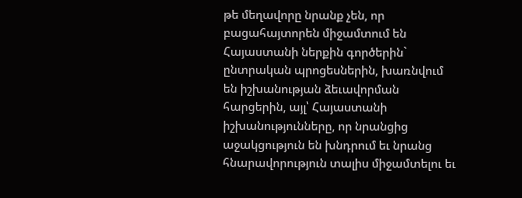թե մեղավորը նրանք չեն, որ բացահայտորեն միջամտում են Հայաստանի ներքին գործերին` ընտրական պրոցեսներին, խառնվում են իշխանության ձեւավորման հարցերին, այլ՝ Հայաստանի իշխանությունները, որ նրանցից աջակցություն են խնդրում եւ նրանց հնարավորություն տալիս միջամտելու եւ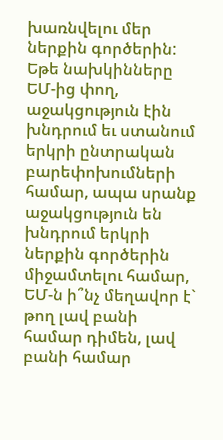խառնվելու մեր ներքին գործերին: Եթե նախկինները ԵՄ-ից փող, աջակցություն էին խնդրում եւ ստանում երկրի ընտրական բարեփոխումների համար, ապա սրանք աջակցություն են խնդրում երկրի ներքին գործերին միջամտելու համար, ԵՄ-ն ի՞նչ մեղավոր է` թող լավ բանի համար դիմեն, լավ բանի համար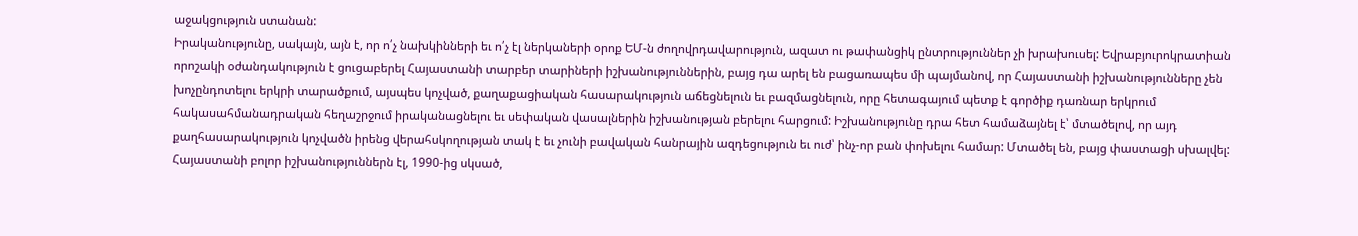աջակցություն ստանան:
Իրականությունը, սակայն, այն է, որ ո՛չ նախկինների եւ ո՛չ էլ ներկաների օրոք ԵՄ-ն ժողովրդավարություն, ազատ ու թափանցիկ ընտրություններ չի խրախուսել: Եվրաբյուրոկրատիան որոշակի օժանդակություն է ցուցաբերել Հայաստանի տարբեր տարիների իշխանություններին, բայց դա արել են բացառապես մի պայմանով, որ Հայաստանի իշխանությունները չեն խոչընդոտելու երկրի տարածքում, այսպես կոչված, քաղաքացիական հասարակություն աճեցնելուն եւ բազմացնելուն, որը հետագայում պետք է գործիք դառնար երկրում հակասահմանադրական հեղաշրջում իրականացնելու եւ սեփական վասալներին իշխանության բերելու հարցում: Իշխանությունը դրա հետ համաձայնել է՝ մտածելով, որ այդ քաղհասարակություն կոչվածն իրենց վերահսկողության տակ է եւ չունի բավական հանրային ազդեցություն եւ ուժ՝ ինչ-որ բան փոխելու համար: Մտածել են, բայց փաստացի սխալվել:
Հայաստանի բոլոր իշխանություններն էլ, 1990-ից սկսած,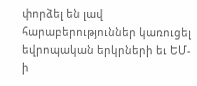փորձել են լավ հարաբերություններ կառուցել եվրոպական երկրների եւ ԵՄ-ի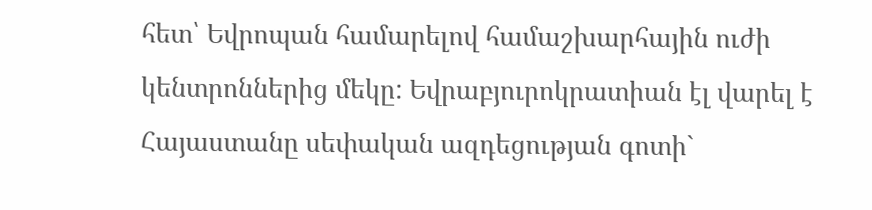հետ՝ Եվրոպան համարելով համաշխարհային ուժի կենտրոններից մեկը: Եվրաբյուրոկրատիան էլ վարել է Հայաստանը սեփական ազդեցության գոտի`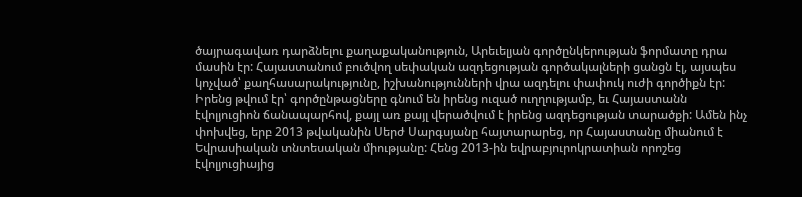ծայրագավառ դարձնելու քաղաքականություն, Արեւելյան գործընկերության ֆորմատը դրա մասին էր: Հայաստանում բուծվող սեփական ազդեցության գործակալների ցանցն էլ, այսպես կոչված՝ քաղհասարակությունը, իշխանությունների վրա ազդելու փափուկ ուժի գործիքն էր: Իրենց թվում էր՝ գործընթացները գնում են իրենց ուզած ուղղությամբ, եւ Հայաստանն էվոլյուցիոն ճանապարհով, քայլ առ քայլ վերածվում է իրենց ազդեցության տարածքի: Ամեն ինչ փոխվեց, երբ 2013 թվականին Սերժ Սարգսյանը հայտարարեց, որ Հայաստանը միանում է Եվրասիական տնտեսական միությանը: Հենց 2013-ին եվրաբյուրոկրատիան որոշեց էվոլյուցիայից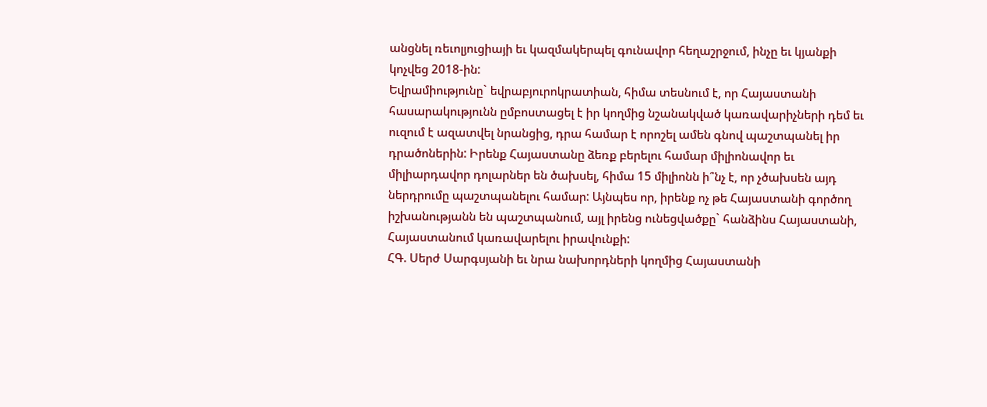անցնել ռեւոլյուցիայի եւ կազմակերպել գունավոր հեղաշրջում, ինչը եւ կյանքի կոչվեց 2018-ին:
Եվրամիությունը` եվրաբյուրոկրատիան, հիմա տեսնում է, որ Հայաստանի հասարակությունն ըմբոստացել է իր կողմից նշանակված կառավարիչների դեմ եւ ուզում է ազատվել նրանցից, դրա համար է որոշել ամեն գնով պաշտպանել իր դրածոներին: Իրենք Հայաստանը ձեռք բերելու համար միլիոնավոր եւ միլիարդավոր դոլարներ են ծախսել, հիմա 15 միլիոնն ի՞նչ է, որ չծախսեն այդ ներդրումը պաշտպանելու համար: Այնպես որ, իրենք ոչ թե Հայաստանի գործող իշխանությանն են պաշտպանում, այլ իրենց ունեցվածքը` հանձինս Հայաստանի, Հայաստանում կառավարելու իրավունքի:
ՀԳ. Սերժ Սարգսյանի եւ նրա նախորդների կողմից Հայաստանի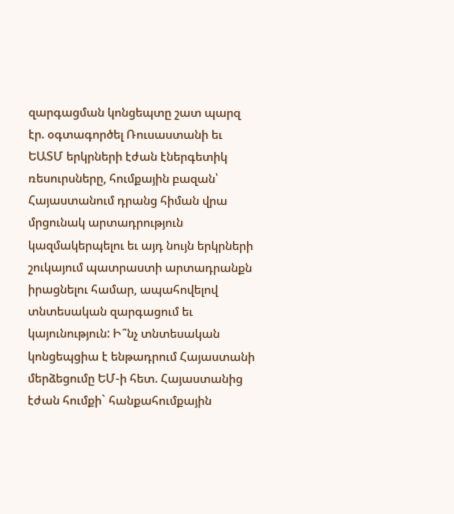զարգացման կոնցեպտը շատ պարզ էր. օգտագործել Ռուսաստանի եւ ԵԱՏՄ երկրների էժան էներգետիկ ռեսուրսները, հումքային բազան՝ Հայաստանում դրանց հիման վրա մրցունակ արտադրություն կազմակերպելու եւ այդ նույն երկրների շուկայում պատրաստի արտադրանքն իրացնելու համար, ապահովելով տնտեսական զարգացում եւ կայունություն: Ի՞նչ տնտեսական կոնցեպցիա է ենթադրում Հայաստանի մերձեցումը ԵՄ-ի հետ. Հայաստանից էժան հումքի` հանքահումքային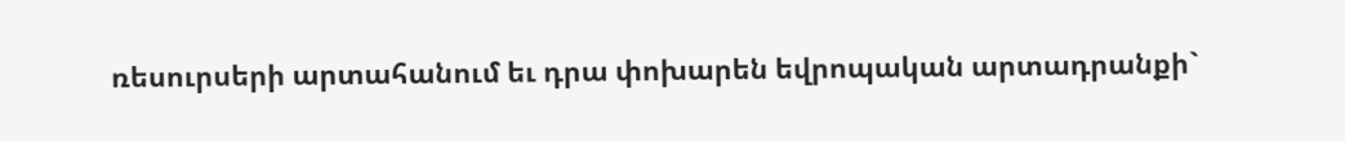ռեսուրսերի արտահանում եւ դրա փոխարեն եվրոպական արտադրանքի`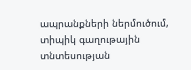ապրանքների ներմուծում, տիպիկ գաղութային տնտեսության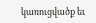կառուցվածք եւ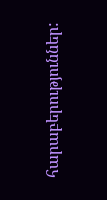հարաբերություններ: